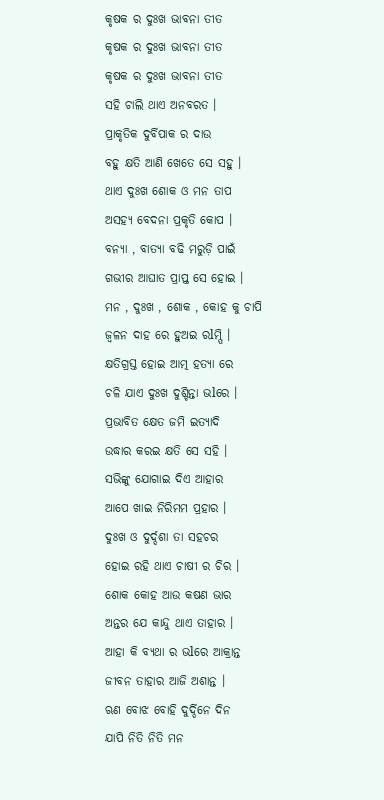କୃଷକ ର ଦୁଃଖ ଭାବନା ତୀତ
କୃଷକ ର ଦୁଃଖ ଭାବନା ତୀତ
କୃଷକ ର ଦୁଃଖ ଭାବନା ତୀତ
ସହି ଚାଲି ଥାଏ ଅନବରତ ।
ପ୍ରାକୃତିକ ଦୁର୍ବିପାକ ର ଦାଉ
ବହୁ କ୍ଷତି ଆଣି ଖେତେ ସେ ସହୁ ।
ଥାଏ ଦୁଃଖ ଶୋକ ଓ ମନ ତାପ
ଅସହ୍ୟ ବେଦନା ପ୍ରକୃତି କୋପ ।
ବନ୍ୟା , ବାତ୍ୟା ବଢି ମରୁଡ଼ି ପାଇଁ
ଗଭୀର ଆଘାତ ପ୍ରାପ୍ତ ସେ ହୋଇ ।
ମନ , ଦୁଃଖ , ଶୋକ , କୋହ କୁ ଚାପି
ଜ୍ୱଳନ ଦାହ ରେ ହୁଅଇ ରlମ୍ପି ।
କ୍ଷତିଗ୍ରସ୍ତ ହୋଇ ଆତ୍ମ ହତ୍ୟା ରେ
ଚଳି ଯାଏ ଦୁଃଖ ଦୁଶ୍ଚିନ୍ତା ଭlରେ ।
ପ୍ରଭାବିତ କ୍ଷେତ ଜମି ଇତ୍ୟାଦି
ଉଦ୍ଧାର କରଇ କ୍ଷତି ସେ ସହି ।
ସଭିଙ୍କୁ ଯୋଗାଇ ଦିଏ ଆହାର
ଆପେ ଖାଇ ନିରିମମ ପ୍ରହାର ।
ଦୁଃଖ ଓ ଦୁର୍ଦ୍ଦଶା ତା ସହଚର
ହୋଇ ରହି ଥାଏ ଚାଷୀ ର ଚିର ।
ଶୋକ କୋହ ଆଉ କଷଣ ଭାର
ଅନ୍ତର ଯେ କାନ୍ଦୁ ଥାଏ ତାହାର ।
ଆହା କି ବ୍ୟଥା ର ଭlରେ ଆକ୍ରାନ୍ତ
ଜୀବନ ତାହାର ଆଜି ଅଶାନ୍ତ ।
ଋଣ ବୋଝ ବୋହି ଦୁର୍ଦ୍ଦିନେ ଦିନ
ଯାପି ନିତି ନିତି ମନ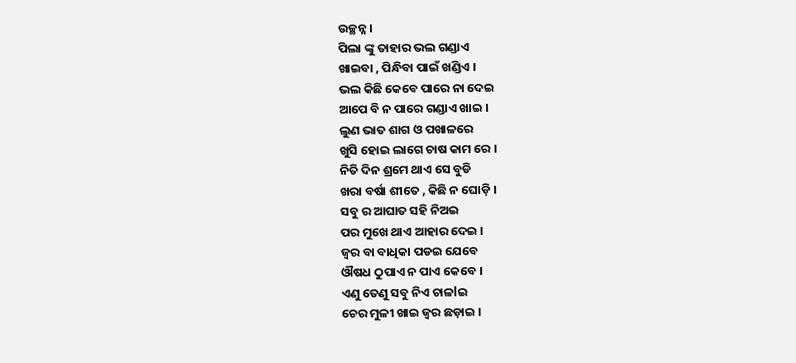ଉଚ୍ଛନ୍ନ ।
ପିଲା ଙ୍କୁ ତାହାର ଭଲ ଗଣ୍ଡାଏ
ଖାଇବା , ପିନ୍ଧିବା ପାଇଁ ଖଣ୍ଡିଏ ।
ଭଲ କିଛି କେବେ ପାରେ ନା ଦେଇ
ଆପେ ବି ନ ପାରେ ଗଣ୍ଡାଏ ଖାଇ ।
ଲୁଣ ଭାତ ଶାଗ ଓ ପଖାଳରେ
ଖୁସି ହୋଇ ଲାଗେ ଚାଷ କାମ ରେ ।
ନିତି ଦିନ ଶ୍ରମେ ଥାଏ ସେ ବୁଡି
ଖରା ବର୍ଷା ଶୀତେ , କିଛି ନ ଘୋଡ଼ି ।
ସବୁ ର ଆଘାତ ସହି ନିଅଇ
ପର ମୁଖେ ଥାଏ ଆହାର ଦେଇ ।
ଜ୍ଵର ବା ବାଧିକା ପଡଇ ଯେବେ
ଔଷଧ ଠୁପାଏ ନ ପାଏ କେବେ ।
ଏଣୁ ତେଣୁ ସବୁ ନିଏ ଚାଳlଇ
ଚେର ମୁଳୀ ଖାଇ ଜ୍ଵର ଛଡ଼ାଇ ।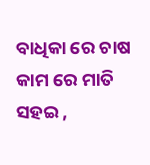ବାଧିକା ରେ ଚାଷ କାମ ରେ ମାତି
ସହଇ ,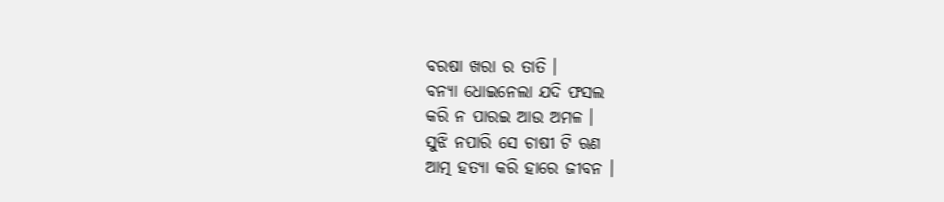ବରଷା ଖରା ର ତାତି ।
ବନ୍ୟା ଧୋଇନେଲା ଯଦି ଫସଲ
କରି ନ ପାରଇ ଆଉ ଅମଳ ।
ସୁଝି ନପାରି ସେ ଚାଷୀ ଟି ଋଣ
ଆତ୍ମ ହତ୍ୟା କରି ହାରେ ଜୀବନ ।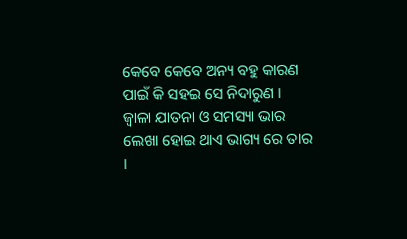କେବେ କେବେ ଅନ୍ୟ ବହୁ କାରଣ
ପାଇଁ କି ସହଇ ସେ ନିଦାରୁଣ ।
ଜ୍ଵାଳା ଯାତନା ଓ ସମସ୍ୟା ଭାର
ଲେଖା ହୋଇ ଥାଏ ଭାଗ୍ୟ ରେ ତାର ।